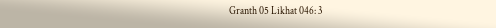Granth 05 Likhat 046: 3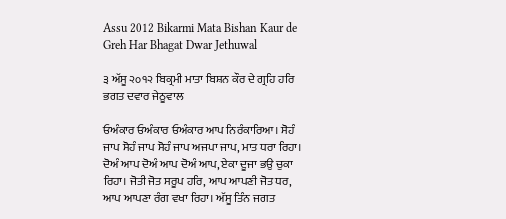Assu 2012 Bikarmi Mata Bishan Kaur de Greh Har Bhagat Dwar Jethuwal

੩ ਅੱਸੂ ੨੦੧੨ ਬਿਕ੍ਰਮੀ ਮਾਤਾ ਬਿਸ਼ਨ ਕੌਰ ਦੇ ਗ੍ਰਹਿ ਹਰਿ ਭਗਤ ਦਵਾਰ ਜੇਠੂਵਾਲ

ਓਅੰਕਾਰ ਓਅੰਕਾਰ ਓਅੰਕਾਰ ਆਪ ਨਿਰੰਕਾਰਿਆ। ਸੋਹੰ ਜਾਪ ਸੋਹੰ ਜਾਪ ਸੋਹੰ ਜਾਪ ਅਜਪਾ ਜਾਪ, ਮਾਤ ਧਰਾ ਰਿਹਾ। ਦੋਅੰ ਆਪ ਦੋਅੰ ਆਪ ਦੋਅੰ ਆਪ, ਏਕਾ ਦੂਜਾ ਭਉ ਚੁਕਾ ਰਿਹਾ। ਜੋਤੀ ਜੋਤ ਸਰੂਪ ਹਰਿ, ਆਪ ਆਪਣੀ ਜੋਤ ਧਰ, ਆਪ ਆਪਣਾ ਰੰਗ ਵਖਾ ਰਿਹਾ। ਅੱਸੂ ਤਿੰਨ ਜਗਤ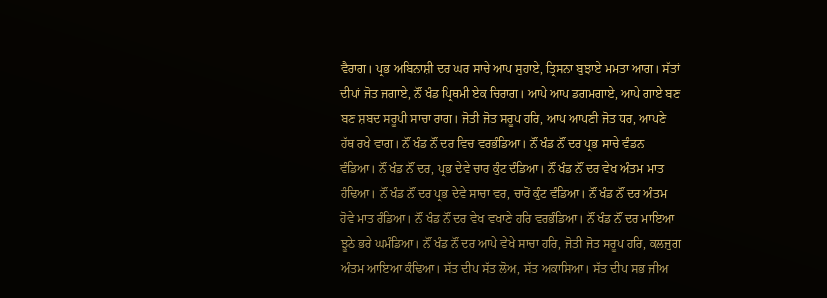ਵੈਰਾਗ। ਪ੍ਰਭ ਅਬਿਨਾਸ਼ੀ ਦਰ ਘਰ ਸਾਚੇ ਆਪ ਸੁਹਾਏ, ਤ੍ਰਿਸਨਾ ਬੁਝਾਏ ਮਮਤਾ ਆਗ। ਸੱਤਾਂ ਦੀਪਾਂ ਜੋਤ ਜਗਾਏ, ਨੌਂ ਖੰਡ ਪ੍ਰਿਥਮੀ ਏਕ ਚਿਰਾਗ। ਆਪੇ ਆਪ ਡਗਮਗਾਏ, ਆਪੇ ਗਾਏ ਬਣ ਬਣ ਸ਼ਬਦ ਸਰੂਪੀ ਸਾਚਾ ਰਾਗ। ਜੋਤੀ ਜੋਤ ਸਰੂਪ ਹਰਿ, ਆਪ ਆਪਣੀ ਜੋਤ ਧਰ, ਆਪਣੇ ਹੱਥ ਰਖੇ ਵਾਗ। ਨੌਂ ਖੰਡ ਨੌਂ ਦਰ ਵਿਚ ਵਰਭੰਡਿਆ। ਨੌਂ ਖੰਡ ਨੌਂ ਦਰ ਪ੍ਰਭ ਸਾਚੇ ਵੰਡਨ ਵੰਡਿਆ। ਨੌਂ ਖੰਡ ਨੌਂ ਦਰ, ਪ੍ਰਭ ਦੇਵੇ ਚਾਰ ਕੁੰਟ ਦੰਡਿਆ। ਨੌਂ ਖੰਡ ਨੌਂ ਦਰ ਵੇਖ ਅੰਤਮ ਮਾਤ ਹੰਢਿਆ। ਨੌਂ ਖੰਡ ਨੌਂ ਦਰ ਪ੍ਰਭ ਦੇਵੇ ਸਾਚਾ ਵਰ, ਚਾਰੋਂ ਕੁੰਟ ਵੰਡਿਆ। ਨੌਂ ਖੰਡ ਨੌਂ ਦਰ ਅੰਤਮ ਹੋਵੇ ਮਾਤ ਰੰਡਿਆ। ਨੌਂ ਖੰਡ ਨੌਂ ਦਰ ਵੇਖ ਵਖਾਣੇ ਹਰਿ ਵਰਭੰਡਿਆ। ਨੌਂ ਖੰਡ ਨੌਂ ਦਰ ਮਾਇਆ ਝੂਠੇ ਭਰੇ ਘਮੰਡਿਆ। ਨੌਂ ਖੰਡ ਨੌਂ ਦਰ ਆਪੇ ਵੇਖੇ ਸਾਚਾ ਹਰਿ, ਜੋਤੀ ਜੋਤ ਸਰੂਪ ਹਰਿ, ਕਲਜੁਗ ਅੰਤਮ ਆਇਆ ਕੰਢਿਆ। ਸੱਤ ਦੀਪ ਸੱਤ ਲੋਅ, ਸੱਤ ਅਕਾਸਿਆ। ਸੱਤ ਦੀਪ ਸਭ ਜੀਅ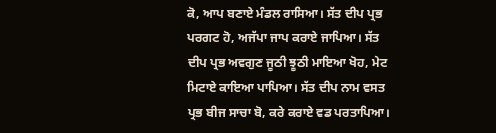ਕੋ, ਆਪ ਬਣਾਏ ਮੰਡਲ ਰਾਸਿਆ। ਸੱਤ ਦੀਪ ਪ੍ਰਭ ਪਰਗਟ ਹੋ, ਅਜੱਪਾ ਜਾਪ ਕਰਾਏ ਜਾਪਿਆ। ਸੱਤ ਦੀਪ ਪ੍ਰਭ ਅਵਗੁਣ ਜੂਠੀ ਝੂਠੀ ਮਾਇਆ ਖੋਹ, ਮੇਟ ਮਿਟਾਏ ਕਾਇਆ ਪਾਪਿਆ। ਸੱਤ ਦੀਪ ਨਾਮ ਵਸਤ ਪ੍ਰਭ ਬੀਜ ਸਾਚਾ ਬੋ, ਕਰੇ ਕਰਾਏ ਵਡ ਪਰਤਾਪਿਆ।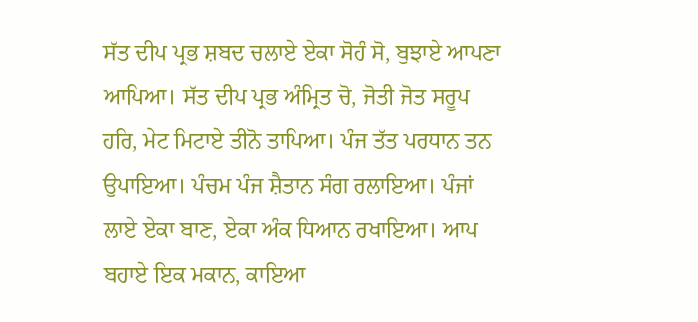ਸੱਤ ਦੀਪ ਪ੍ਰਭ ਸ਼ਬਦ ਚਲਾਏ ਏਕਾ ਸੋਹੰ ਸੋ, ਬੁਝਾਏ ਆਪਣਾ ਆਪਿਆ। ਸੱਤ ਦੀਪ ਪ੍ਰਭ ਅੰਮ੍ਰਿਤ ਚੋ, ਜੋਤੀ ਜੋਤ ਸਰੂਪ ਹਰਿ, ਮੇਟ ਮਿਟਾਏ ਤੀਨੋ ਤਾਪਿਆ। ਪੰਜ ਤੱਤ ਪਰਧਾਨ ਤਨ ਉਪਾਇਆ। ਪੰਚਮ ਪੰਜ ਸ਼ੈਤਾਨ ਸੰਗ ਰਲਾਇਆ। ਪੰਜਾਂ ਲਾਏ ਏਕਾ ਬਾਣ, ਏਕਾ ਅੰਕ ਧਿਆਨ ਰਖਾਇਆ। ਆਪ ਬਹਾਏ ਇਕ ਮਕਾਨ, ਕਾਇਆ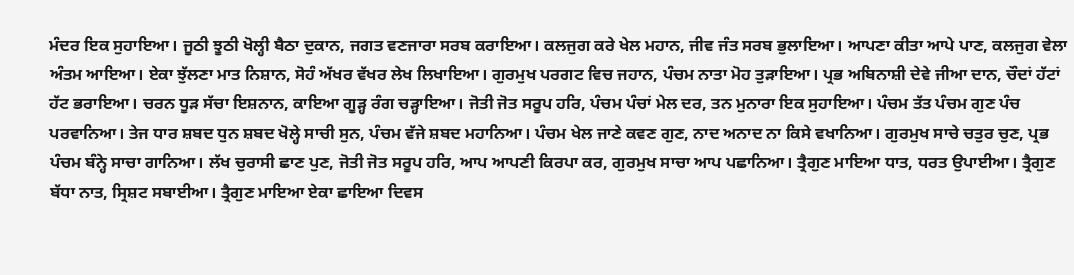ਮੰਦਰ ਇਕ ਸੁਹਾਇਆ। ਜੂਠੀ ਝੂਠੀ ਖੋਲ੍ਹੀ ਬੈਠਾ ਦੁਕਾਨ, ਜਗਤ ਵਣਜਾਰਾ ਸਰਬ ਕਰਾਇਆ। ਕਲਜੁਗ ਕਰੇ ਖੇਲ ਮਹਾਨ, ਜੀਵ ਜੰਤ ਸਰਬ ਭੁਲਾਇਆ। ਆਪਣਾ ਕੀਤਾ ਆਪੇ ਪਾਣ, ਕਲਜੁਗ ਵੇਲਾ ਅੰਤਮ ਆਇਆ। ਏਕਾ ਝੁੱਲਣਾ ਮਾਤ ਨਿਸ਼ਾਨ, ਸੋਹੰ ਅੱਖਰ ਵੱਖਰ ਲੇਖ ਲਿਖਾਇਆ। ਗੁਰਮੁਖ ਪਰਗਟ ਵਿਚ ਜਹਾਨ, ਪੰਚਮ ਨਾਤਾ ਮੋਹ ਤੁੜਾਇਆ। ਪ੍ਰਭ ਅਬਿਨਾਸ਼ੀ ਦੇਵੇ ਜੀਆ ਦਾਨ, ਚੌਦਾਂ ਹੱਟਾਂ ਹੱਟ ਭਰਾਇਆ। ਚਰਨ ਧੂੜ ਸੱਚਾ ਇਸ਼ਨਾਨ, ਕਾਇਆ ਗੂੜ੍ਹ ਰੰਗ ਚੜ੍ਹਾਇਆ। ਜੋਤੀ ਜੋਤ ਸਰੂਪ ਹਰਿ, ਪੰਚਮ ਪੰਚਾਂ ਮੇਲ ਦਰ, ਤਨ ਮੁਨਾਰਾ ਇਕ ਸੁਹਾਇਆ। ਪੰਚਮ ਤੱਤ ਪੰਚਮ ਗੁਣ ਪੰਚ ਪਰਵਾਨਿਆ। ਤੇਜ ਧਾਰ ਸ਼ਬਦ ਧੁਨ ਸ਼ਬਦ ਖੋਲ੍ਹੇ ਸਾਚੀ ਸੁਨ, ਪੰਚਮ ਵੱਜੇ ਸ਼ਬਦ ਮਹਾਨਿਆ। ਪੰਚਮ ਖੇਲ ਜਾਣੇ ਕਵਣ ਗੁਣ, ਨਾਦ ਅਨਾਦ ਨਾ ਕਿਸੇ ਵਖਾਨਿਆ। ਗੁਰਮੁਖ ਸਾਚੇ ਚਤੁਰ ਚੁਣ, ਪ੍ਰਭ ਪੰਚਮ ਬੰਨ੍ਹੇ ਸਾਚਾ ਗਾਨਿਆ। ਲੱਖ ਚੁਰਾਸੀ ਛਾਣ ਪੁਣ, ਜੋਤੀ ਜੋਤ ਸਰੂਪ ਹਰਿ, ਆਪ ਆਪਣੀ ਕਿਰਪਾ ਕਰ, ਗੁਰਮੁਖ ਸਾਚਾ ਆਪ ਪਛਾਨਿਆ। ਤ੍ਰੈਗੁਣ ਮਾਇਆ ਧਾਤ, ਧਰਤ ਉਪਾਈਆ। ਤ੍ਰੈਗੁਣ ਬੱਧਾ ਨਾਤ, ਸ੍ਰਿਸ਼ਟ ਸਬਾਈਆ। ਤ੍ਰੈਗੁਣ ਮਾਇਆ ਏਕਾ ਛਾਇਆ ਦਿਵਸ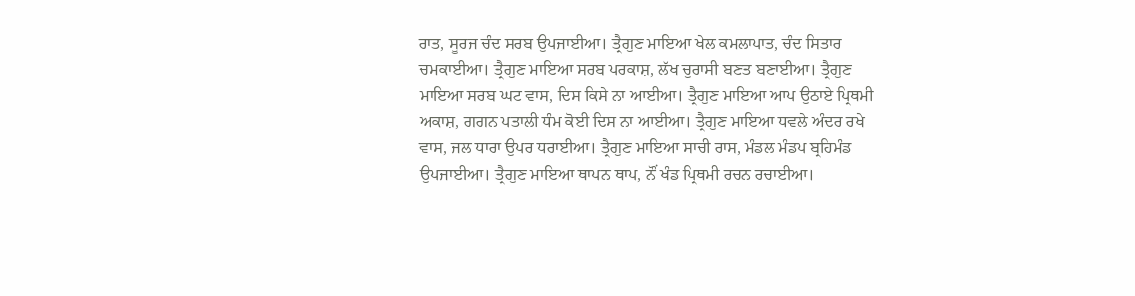ਰਾਤ, ਸੂਰਜ ਚੰਦ ਸਰਬ ਉਪਜਾਈਆ। ਤ੍ਰੈਗੁਣ ਮਾਇਆ ਖੇਲ ਕਮਲਾਪਾਤ, ਚੰਦ ਸਿਤਾਰ ਚਮਕਾਈਆ। ਤ੍ਰੈਗੁਣ ਮਾਇਆ ਸਰਬ ਪਰਕਾਸ਼, ਲੱਖ ਚੁਰਾਸੀ ਬਣਤ ਬਣਾਈਆ। ਤ੍ਰੈਗੁਣ ਮਾਇਆ ਸਰਬ ਘਟ ਵਾਸ, ਦਿਸ ਕਿਸੇ ਨਾ ਆਈਆ। ਤ੍ਰੈਗੁਣ ਮਾਇਆ ਆਪ ਉਠਾਏ ਪ੍ਰਿਥਮੀ ਅਕਾਸ਼, ਗਗਨ ਪਤਾਲੀ ਧੰਮ ਕੋਈ ਦਿਸ ਨਾ ਆਈਆ। ਤ੍ਰੈਗੁਣ ਮਾਇਆ ਧਵਲੇ ਅੰਦਰ ਰਖੇ ਵਾਸ, ਜਲ ਧਾਰਾ ਉਪਰ ਧਰਾਈਆ। ਤ੍ਰੈਗੁਣ ਮਾਇਆ ਸਾਚੀ ਰਾਸ, ਮੰਡਲ ਮੰਡਪ ਬ੍ਰਹਿਮੰਡ ਉਪਜਾਈਆ। ਤ੍ਰੈਗੁਣ ਮਾਇਆ ਥਾਪਨ ਥਾਪ, ਨੌਂ ਖੰਡ ਪ੍ਰਿਥਮੀ ਰਚਨ ਰਚਾਈਆ।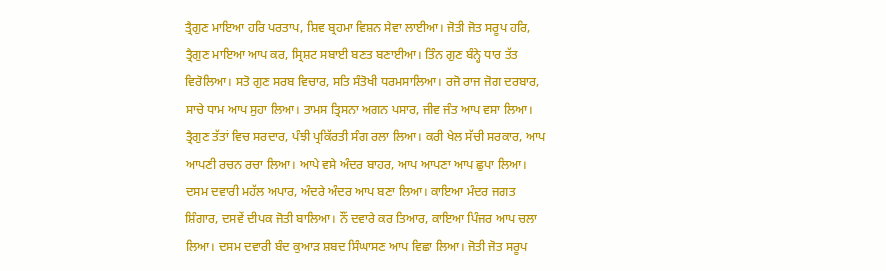ਤ੍ਰੈਗੁਣ ਮਾਇਆ ਹਰਿ ਪਰਤਾਪ, ਸ਼ਿਵ ਬ੍ਰਹਮਾ ਵਿਸ਼ਨ ਸੇਵਾ ਲਾਈਆ। ਜੋਤੀ ਜੋਤ ਸਰੂਪ ਹਰਿ, ਤ੍ਰੈਗੁਣ ਮਾਇਆ ਆਪ ਕਰ, ਸ੍ਰਿਸ਼ਟ ਸਬਾਈ ਬਣਤ ਬਣਾਈਆ। ਤਿੰਨ ਗੁਣ ਬੰਨ੍ਹੇ ਧਾਰ ਤੱਤ ਵਿਰੋਲਿਆ। ਸਤੋ ਗੁਣ ਸਰਬ ਵਿਚਾਰ, ਸਤਿ ਸੰਤੋਖੀ ਧਰਮਸਾਲਿਆ। ਰਜੋ ਰਾਜ ਜੋਗ ਦਰਬਾਰ, ਸਾਚੇ ਧਾਮ ਆਪ ਸੁਹਾ ਲਿਆ। ਤਾਮਸ ਤ੍ਰਿਸਨਾ ਅਗਨ ਪਸਾਰ, ਜੀਵ ਜੰਤ ਆਪ ਵਸਾ ਲਿਆ। ਤ੍ਰੈਗੁਣ ਤੱਤਾਂ ਵਿਚ ਸਰਦਾਰ, ਪੰਝੀ ਪ੍ਰਕਿੱਰਤੀ ਸੰਗ ਰਲਾ ਲਿਆ। ਕਰੀ ਖੇਲ ਸੱਚੀ ਸਰਕਾਰ, ਆਪ ਆਪਣੀ ਰਚਨ ਰਚਾ ਲਿਆ। ਆਪੇ ਵਸੇ ਅੰਦਰ ਬਾਹਰ, ਆਪ ਆਪਣਾ ਆਪ ਛੁਪਾ ਲਿਆ। ਦਸਮ ਦਵਾਰੀ ਮਹੱਲ ਅਪਾਰ, ਅੰਦਰੇ ਅੰਦਰ ਆਪ ਬਣਾ ਲਿਆ। ਕਾਇਆ ਮੰਦਰ ਜਗਤ ਸ਼ਿੰਗਾਰ, ਦਸਵੇਂ ਦੀਪਕ ਜੋਤੀ ਬਾਲਿਆ। ਨੌਂ ਦਵਾਰੇ ਕਰ ਤਿਆਰ, ਕਾਇਆ ਪਿੰਜਰ ਆਪ ਚਲਾ ਲਿਆ। ਦਸਮ ਦਵਾਰੀ ਬੰਦ ਕੁਆੜ ਸ਼ਬਦ ਸਿੰਘਾਸਣ ਆਪ ਵਿਛਾ ਲਿਆ। ਜੋਤੀ ਜੋਤ ਸਰੂਪ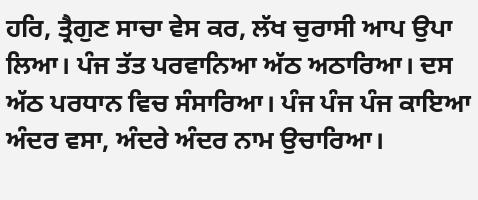ਹਰਿ, ਤ੍ਰੈਗੁਣ ਸਾਚਾ ਵੇਸ ਕਰ, ਲੱਖ ਚੁਰਾਸੀ ਆਪ ਉਪਾ ਲਿਆ। ਪੰਜ ਤੱਤ ਪਰਵਾਨਿਆ ਅੱਠ ਅਠਾਰਿਆ। ਦਸ ਅੱਠ ਪਰਧਾਨ ਵਿਚ ਸੰਸਾਰਿਆ। ਪੰਜ ਪੰਜ ਪੰਜ ਕਾਇਆ ਅੰਦਰ ਵਸਾ, ਅੰਦਰੇ ਅੰਦਰ ਨਾਮ ਉਚਾਰਿਆ।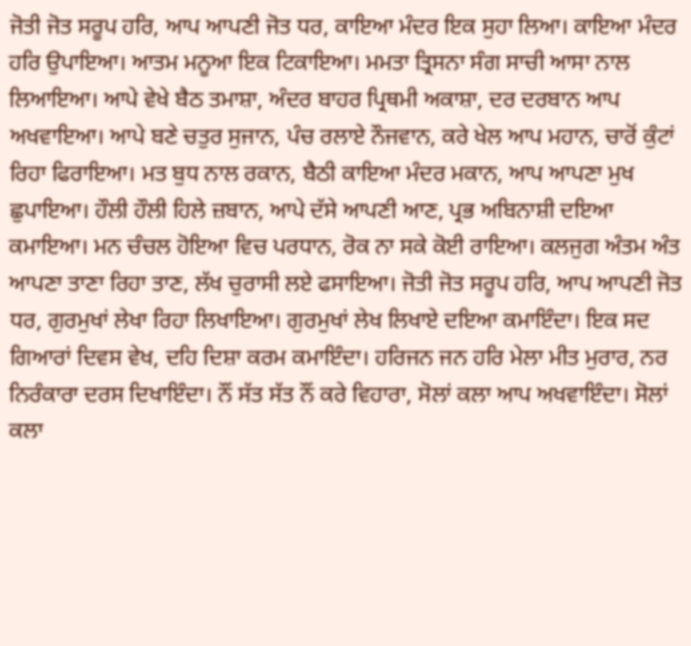ਜੋਤੀ ਜੋਤ ਸਰੂਪ ਹਰਿ, ਆਪ ਆਪਣੀ ਜੋਤ ਧਰ, ਕਾਇਆ ਮੰਦਰ ਇਕ ਸੁਹਾ ਲਿਆ। ਕਾਇਆ ਮੰਦਰ ਹਰਿ ਉਪਾਇਆ। ਆਤਮ ਮਨੂਆ ਇਕ ਟਿਕਾਇਆ। ਮਮਤਾ ਤ੍ਰਿਸਨਾ ਸੰਗ ਸਾਚੀ ਆਸਾ ਨਾਲ ਲਿਆਇਆ। ਆਪੇ ਵੇਖੇ ਬੈਠ ਤਮਾਸ਼ਾ, ਅੰਦਰ ਬਾਹਰ ਪ੍ਰਿਥਮੀ ਅਕਾਸ਼ਾ, ਦਰ ਦਰਬਾਨ ਆਪ ਅਖਵਾਇਆ। ਆਪੇ ਬਣੇ ਚਤੁਰ ਸੁਜਾਨ, ਪੰਚ ਰਲਾਏ ਨੌਜਵਾਨ, ਕਰੇ ਖੇਲ ਆਪ ਮਹਾਨ, ਚਾਰੋਂ ਕੁੰਟਾਂ ਰਿਹਾ ਫਿਰਾਇਆ। ਮਤ ਬੁਧ ਨਾਲ ਰਕਾਨ, ਬੈਠੀ ਕਾਇਆ ਮੰਦਰ ਮਕਾਨ, ਆਪ ਆਪਣਾ ਮੁਖ ਛੁਪਾਇਆ। ਹੌਲੀ ਹੌਲੀ ਹਿਲੇ ਜ਼ਬਾਨ, ਆਪੇ ਦੱਸੇ ਆਪਣੀ ਆਣ, ਪ੍ਰਭ ਅਬਿਨਾਸ਼ੀ ਦਇਆ ਕਮਾਇਆ। ਮਨ ਚੰਚਲ ਹੋਇਆ ਵਿਚ ਪਰਧਾਨ, ਰੋਕ ਨਾ ਸਕੇ ਕੋਈ ਰਾਇਆ। ਕਲਜੁਗ ਅੰਤਮ ਅੰਤ ਆਪਣਾ ਤਾਣਾ ਰਿਹਾ ਤਾਣ, ਲੱਖ ਚੁਰਾਸੀ ਲਏ ਫਸਾਇਆ। ਜੋਤੀ ਜੋਤ ਸਰੂਪ ਹਰਿ, ਆਪ ਆਪਣੀ ਜੋਤ ਧਰ, ਗੁਰਮੁਖਾਂ ਲੇਖਾ ਰਿਹਾ ਲਿਖਾਇਆ। ਗੁਰਮੁਖਾਂ ਲੇਖ ਲਿਖਾਏ ਦਇਆ ਕਮਾਇੰਦਾ। ਇਕ ਸਦ ਗਿਆਰਾਂ ਦਿਵਸ ਵੇਖ, ਦਹਿ ਦਿਸ਼ਾ ਕਰਮ ਕਮਾਇੰਦਾ। ਹਰਿਜਨ ਜਨ ਹਰਿ ਮੇਲਾ ਮੀਤ ਮੁਰਾਰ, ਨਰ ਨਿਰੰਕਾਰਾ ਦਰਸ ਦਿਖਾਇੰਦਾ। ਨੌਂ ਸੱਤ ਸੱਤ ਨੌਂ ਕਰੇ ਵਿਹਾਰਾ, ਸੋਲਾਂ ਕਲਾ ਆਪ ਅਖਵਾਇੰਦਾ। ਸੋਲਾਂ ਕਲਾ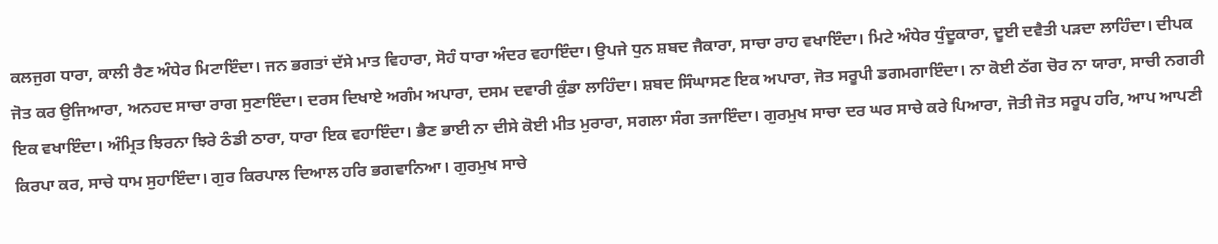ਕਲਜੁਗ ਧਾਰਾ, ਕਾਲੀ ਰੈਣ ਅੰਧੇਰ ਮਿਟਾਇੰਦਾ। ਜਨ ਭਗਤਾਂ ਦੱਸੇ ਮਾਤ ਵਿਹਾਰਾ, ਸੋਹੰ ਧਾਰਾ ਅੰਦਰ ਵਹਾਇੰਦਾ। ਉਪਜੇ ਧੁਨ ਸ਼ਬਦ ਜੈਕਾਰਾ, ਸਾਚਾ ਰਾਹ ਵਖਾਇੰਦਾ। ਮਿਟੇ ਅੰਧੇਰ ਧੁੰਦੂਕਾਰਾ, ਦੂਈ ਦਵੈਤੀ ਪੜਦਾ ਲਾਹਿੰਦਾ। ਦੀਪਕ ਜੋਤ ਕਰ ਉਜਿਆਰਾ, ਅਨਹਦ ਸਾਚਾ ਰਾਗ ਸੁਣਾਇੰਦਾ। ਦਰਸ ਦਿਖਾਏ ਅਗੰਮ ਅਪਾਰਾ, ਦਸਮ ਦਵਾਰੀ ਕੁੰਡਾ ਲਾਹਿੰਦਾ। ਸ਼ਬਦ ਸਿੰਘਾਸਣ ਇਕ ਅਪਾਰਾ, ਜੋਤ ਸਰੂਪੀ ਡਗਮਗਾਇੰਦਾ। ਨਾ ਕੋਈ ਠੱਗ ਚੋਰ ਨਾ ਯਾਰਾ, ਸਾਚੀ ਨਗਰੀ ਇਕ ਵਖਾਇੰਦਾ। ਅੰਮ੍ਰਿਤ ਝਿਰਨਾ ਝਿਰੇ ਠੰਡੀ ਠਾਰਾ, ਧਾਰਾ ਇਕ ਵਹਾਇੰਦਾ। ਭੈਣ ਭਾਈ ਨਾ ਦੀਸੇ ਕੋਈ ਮੀਤ ਮੁਰਾਰਾ, ਸਗਲਾ ਸੰਗ ਤਜਾਇੰਦਾ। ਗੁਰਮੁਖ ਸਾਚਾ ਦਰ ਘਰ ਸਾਚੇ ਕਰੇ ਪਿਆਰਾ, ਜੋਤੀ ਜੋਤ ਸਰੂਪ ਹਰਿ, ਆਪ ਆਪਣੀ ਕਿਰਪਾ ਕਰ, ਸਾਚੇ ਧਾਮ ਸੁਹਾਇੰਦਾ। ਗੁਰ ਕਿਰਪਾਲ ਦਿਆਲ ਹਰਿ ਭਗਵਾਨਿਆ। ਗੁਰਮੁਖ ਸਾਚੇ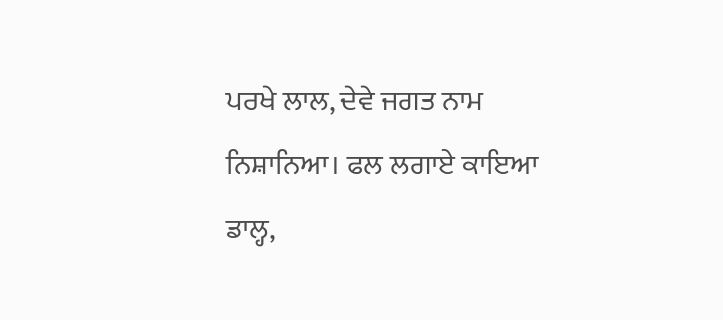ਪਰਖੇ ਲਾਲ, ਦੇਵੇ ਜਗਤ ਨਾਮ ਨਿਸ਼ਾਨਿਆ। ਫਲ ਲਗਾਏ ਕਾਇਆ ਡਾਲ੍ਹ,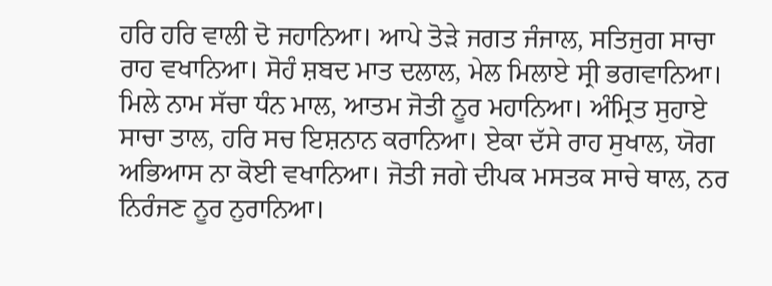ਹਰਿ ਹਰਿ ਵਾਲੀ ਦੋ ਜਹਾਨਿਆ। ਆਪੇ ਤੋੜੇ ਜਗਤ ਜੰਜਾਲ, ਸਤਿਜੁਗ ਸਾਚਾ ਰਾਹ ਵਖਾਨਿਆ। ਸੋਹੰ ਸ਼ਬਦ ਮਾਤ ਦਲਾਲ, ਮੇਲ ਮਿਲਾਏ ਸ੍ਰੀ ਭਗਵਾਨਿਆ। ਮਿਲੇ ਨਾਮ ਸੱਚਾ ਧੰਨ ਮਾਲ, ਆਤਮ ਜੋਤੀ ਨੂਰ ਮਹਾਨਿਆ। ਅੰਮ੍ਰਿਤ ਸੁਹਾਏ ਸਾਚਾ ਤਾਲ, ਹਰਿ ਸਚ ਇਸ਼ਨਾਨ ਕਰਾਨਿਆ। ਏਕਾ ਦੱਸੇ ਰਾਹ ਸੁਖਾਲ, ਯੋਗ ਅਭਿਆਸ ਨਾ ਕੋਈ ਵਖਾਨਿਆ। ਜੋਤੀ ਜਗੇ ਦੀਪਕ ਮਸਤਕ ਸਾਚੇ ਥਾਲ, ਨਰ ਨਿਰੰਜਣ ਨੂਰ ਨੁਰਾਨਿਆ।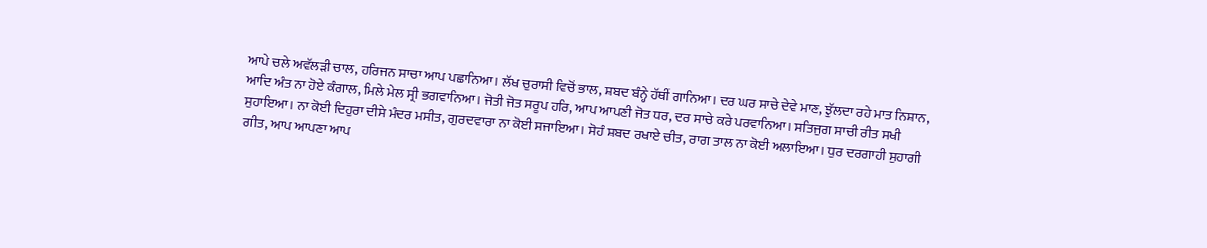ਆਪੇ ਚਲੇ ਅਵੱਲੜੀ ਚਾਲ, ਹਰਿਜਨ ਸਾਚਾ ਆਪ ਪਛਾਨਿਆ। ਲੱਖ ਚੁਰਾਸੀ ਵਿਚੋਂ ਭਾਲ, ਸ਼ਬਦ ਬੰਨ੍ਹੇ ਹੱਥੀਂ ਗਾਨਿਆ। ਦਰ ਘਰ ਸਾਚੇ ਦੇਵੇ ਮਾਣ, ਝੁੱਲਦਾ ਰਹੇ ਮਾਤ ਨਿਸ਼ਾਨ, ਆਦਿ ਅੰਤ ਨਾ ਹੋਏ ਕੰਗਾਲ, ਮਿਲੇ ਮੇਲ ਸ੍ਰੀ ਭਗਵਾਨਿਆ। ਜੋਤੀ ਜੋਤ ਸਰੂਪ ਹਰਿ, ਆਪ ਆਪਣੀ ਜੋਤ ਧਰ, ਦਰ ਸਾਚੇ ਕਰੇ ਪਰਵਾਨਿਆ। ਸਤਿਜੁਗ ਸਾਚੀ ਰੀਤ ਸਖੀ ਸੁਹਾਇਆ। ਨਾ ਕੋਈ ਦਿਹੁਰਾ ਦੀਸੇ ਮੰਦਰ ਮਸੀਤ, ਗੁਰਦਵਾਰਾ ਨਾ ਕੋਈ ਸਜਾਇਆ। ਸੋਹੰ ਸ਼ਬਦ ਰਖਾਏ ਚੀਤ, ਰਾਗ ਤਾਲ ਨਾ ਕੋਈ ਅਲਾਇਆ। ਧੁਰ ਦਰਗਾਹੀ ਸੁਹਾਗੀ ਗੀਤ, ਆਪ ਆਪਣਾ ਆਪ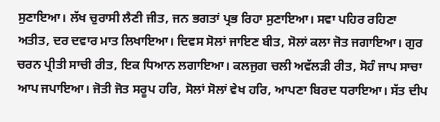ਸੁਣਾਇਆ। ਲੱਖ ਚੁਰਾਸੀ ਲੈਣੀ ਜੀਤ, ਜਨ ਭਗਤਾਂ ਪ੍ਰਭ ਰਿਹਾ ਸੁਣਾਇਆ। ਸਵਾ ਪਹਿਰ ਰਹਿਣਾ ਅਤੀਤ, ਦਰ ਦਵਾਰ ਮਾਤ ਲਿਖਾਇਆ। ਦਿਵਸ ਸੋਲਾਂ ਜਾਇਣ ਬੀਤ, ਸੋਲਾਂ ਕਲਾ ਜੋਤ ਜਗਾਇਆ। ਗੁਰ ਚਰਨ ਪ੍ਰੀਤੀ ਸਾਚੀ ਰੀਤ, ਇਕ ਧਿਆਨ ਲਗਾਇਆ। ਕਲਜੁਗ ਚਲੀ ਅਵੱਲੜੀ ਰੀਤ, ਸੋਹੰ ਜਾਪ ਸਾਚਾ ਆਪ ਜਪਾਇਆ। ਜੋਤੀ ਜੋਤ ਸਰੂਪ ਹਰਿ, ਸੋਲਾਂ ਸੋਲਾਂ ਵੇਖ ਹਰਿ, ਆਪਣਾ ਬਿਰਦ ਧਰਾਇਆ। ਸੱਤ ਦੀਪ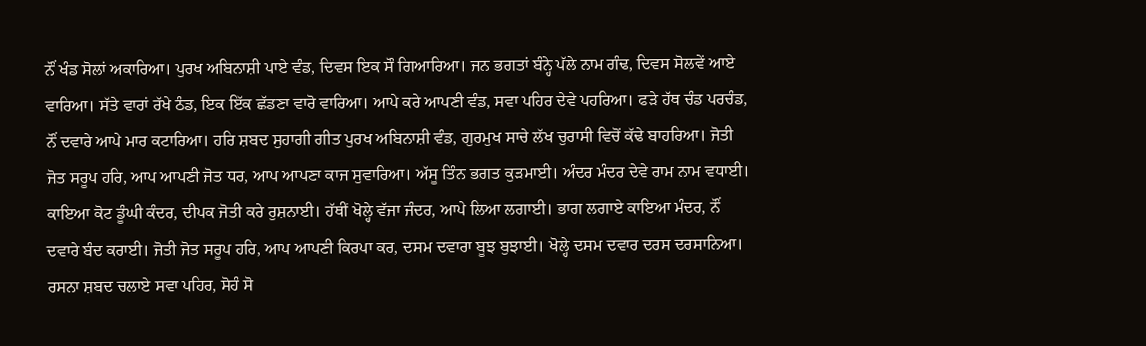ਨੌਂ ਖੰਡ ਸੋਲਾਂ ਅਕਾਰਿਆ। ਪੁਰਖ ਅਬਿਨਾਸ਼ੀ ਪਾਏ ਵੰਡ, ਦਿਵਸ ਇਕ ਸੌ ਗਿਆਰਿਆ। ਜਨ ਭਗਤਾਂ ਬੰਨ੍ਹੇ ਪੱਲੇ ਨਾਮ ਗੰਢ, ਦਿਵਸ ਸੋਲਵੇਂ ਆਏ ਵਾਰਿਆ। ਸੱਤੇ ਵਾਰਾਂ ਰੱਖੇ ਠੰਡ, ਇਕ ਇੱਕ ਛੱਡਣਾ ਵਾਰੋ ਵਾਰਿਆ। ਆਪੇ ਕਰੇ ਆਪਣੀ ਵੰਡ, ਸਵਾ ਪਹਿਰ ਦੇਵੇ ਪਹਰਿਆ। ਫੜੇ ਹੱਥ ਚੰਡ ਪਰਚੰਡ, ਨੌਂ ਦਵਾਰੇ ਆਪੇ ਮਾਰ ਕਟਾਰਿਆ। ਹਰਿ ਸ਼ਬਦ ਸੁਹਾਗੀ ਗੀਤ ਪੁਰਖ ਅਬਿਨਾਸ਼ੀ ਵੰਡ, ਗੁਰਮੁਖ ਸਾਚੇ ਲੱਖ ਚੁਰਾਸੀ ਵਿਚੋਂ ਕੱਢੇ ਬਾਹਰਿਆ। ਜੋਤੀ ਜੋਤ ਸਰੂਪ ਹਰਿ, ਆਪ ਆਪਣੀ ਜੋਤ ਧਰ, ਆਪ ਆਪਣਾ ਕਾਜ ਸੁਵਾਰਿਆ। ਅੱਸੂ ਤਿੰਨ ਭਗਤ ਕੁੜਮਾਈ। ਅੰਦਰ ਮੰਦਰ ਦੇਵੇ ਰਾਮ ਨਾਮ ਵਧਾਈ। ਕਾਇਆ ਕੋਟ ਡੂੰਘੀ ਕੰਦਰ, ਦੀਪਕ ਜੋਤੀ ਕਰੇ ਰੁਸ਼ਨਾਈ। ਹੱਥੀਂ ਖੋਲ੍ਹੇ ਵੱਜਾ ਜੰਦਰ, ਆਪੇ ਲਿਆ ਲਗਾਈ। ਭਾਗ ਲਗਾਏ ਕਾਇਆ ਮੰਦਰ, ਨੌਂ ਦਵਾਰੇ ਬੰਦ ਕਰਾਈ। ਜੋਤੀ ਜੋਤ ਸਰੂਪ ਹਰਿ, ਆਪ ਆਪਣੀ ਕਿਰਪਾ ਕਰ, ਦਸਮ ਦਵਾਰਾ ਬੂਝ ਬੁਝਾਈ। ਖੋਲ੍ਹੇ ਦਸਮ ਦਵਾਰ ਦਰਸ ਦਰਸਾਨਿਆ। ਰਸਨਾ ਸ਼ਬਦ ਚਲਾਏ ਸਵਾ ਪਹਿਰ, ਸੋਹੰ ਸੋ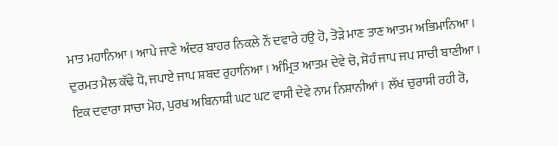ਮਾਤ ਮਹਾਨਿਆ। ਆਪੇ ਜਾਣੇ ਅੰਦਰ ਬਾਹਰ ਨਿਕਲੇ ਨੌਂ ਦਵਾਰੇ ਹਉ ਹੋ, ਤੋੜੇ ਮਾਣ ਤਾਣ ਆਤਮ ਅਭਿਮਾਨਿਆ। ਦੁਰਮਤ ਮੈਲ ਕੱਢੇ ਧੋ, ਜਪਾਏ ਜਾਪ ਸ਼ਬਦ ਰੁਹਾਨਿਆ। ਅੰਮ੍ਰਿਤ ਆਤਮ ਦੇਵੇ ਚੋ, ਸੋਹੰ ਜਾਪ ਜਪ ਸਾਚੀ ਬਾਣੀਆ। ਇਕ ਦਵਾਰਾ ਸਾਚਾ ਮੋਹ, ਪੁਰਖ ਅਬਿਨਾਸ਼ੀ ਘਟ ਘਟ ਵਾਸੀ ਦੇਵੇ ਨਾਮ ਨਿਸ਼ਾਨੀਆਂ। ਲੱਖ ਚੁਰਾਸੀ ਰਹੀ ਰੋ,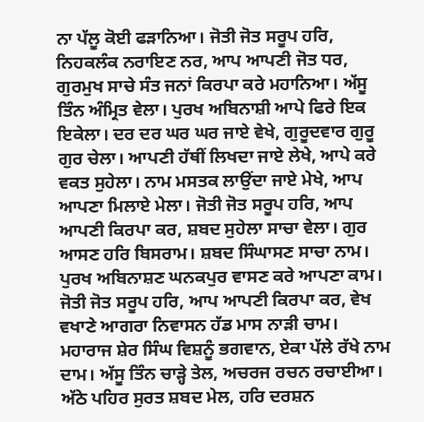ਨਾ ਪੱਲੂ ਕੋਈ ਫੜਾਨਿਆ। ਜੋਤੀ ਜੋਤ ਸਰੂਪ ਹਰਿ, ਨਿਹਕਲੰਕ ਨਰਾਇਣ ਨਰ, ਆਪ ਆਪਣੀ ਜੋਤ ਧਰ, ਗੁਰਮੁਖ ਸਾਚੇ ਸੰਤ ਜਨਾਂ ਕਿਰਪਾ ਕਰੇ ਮਹਾਨਿਆ। ਅੱਸੂ ਤਿੰਨ ਅੰਮ੍ਰਿਤ ਵੇਲਾ। ਪੁਰਖ ਅਬਿਨਾਸ਼ੀ ਆਪੇ ਫਿਰੇ ਇਕ ਇਕੇਲਾ। ਦਰ ਦਰ ਘਰ ਘਰ ਜਾਏ ਵੇਖੇ, ਗੁਰੂਦਵਾਰ ਗੁਰੂ ਗੁਰ ਚੇਲਾ। ਆਪਣੀ ਹੱਥੀਂ ਲਿਖਦਾ ਜਾਏ ਲੇਖੇ, ਆਪੇ ਕਰੇ ਵਕਤ ਸੁਹੇਲਾ। ਨਾਮ ਮਸਤਕ ਲਾਉਂਦਾ ਜਾਏ ਮੇਖੇ, ਆਪ ਆਪਣਾ ਮਿਲਾਏ ਮੇਲਾ। ਜੋਤੀ ਜੋਤ ਸਰੂਪ ਹਰਿ, ਆਪ ਆਪਣੀ ਕਿਰਪਾ ਕਰ, ਸ਼ਬਦ ਸੁਹੇਲਾ ਸਾਚਾ ਵੇਲਾ। ਗੁਰ ਆਸਣ ਹਰਿ ਬਿਸਰਾਮ। ਸ਼ਬਦ ਸਿੰਘਾਸਣ ਸਾਚਾ ਨਾਮ। ਪੁਰਖ ਅਬਿਨਾਸ਼ਣ ਘਨਕਪੁਰ ਵਾਸਣ ਕਰੇ ਆਪਣਾ ਕਾਮ। ਜੋਤੀ ਜੋਤ ਸਰੂਪ ਹਰਿ, ਆਪ ਆਪਣੀ ਕਿਰਪਾ ਕਰ, ਵੇਖ ਵਖਾਣੇ ਆਗਰਾ ਨਿਵਾਸਨ ਹੱਡ ਮਾਸ ਨਾੜੀ ਚਾਮ। ਮਹਾਰਾਜ ਸ਼ੇਰ ਸਿੰਘ ਵਿਸ਼ਨੂੰ ਭਗਵਾਨ, ਏਕਾ ਪੱਲੇ ਰੱਖੇ ਨਾਮ ਦਾਮ। ਅੱਸੂ ਤਿੰਨ ਚਾੜ੍ਹੇ ਤੇਲ, ਅਚਰਜ ਰਚਨ ਰਚਾਈਆ। ਅੱਠੇ ਪਹਿਰ ਸੁਰਤ ਸ਼ਬਦ ਮੇਲ, ਹਰਿ ਦਰਸ਼ਨ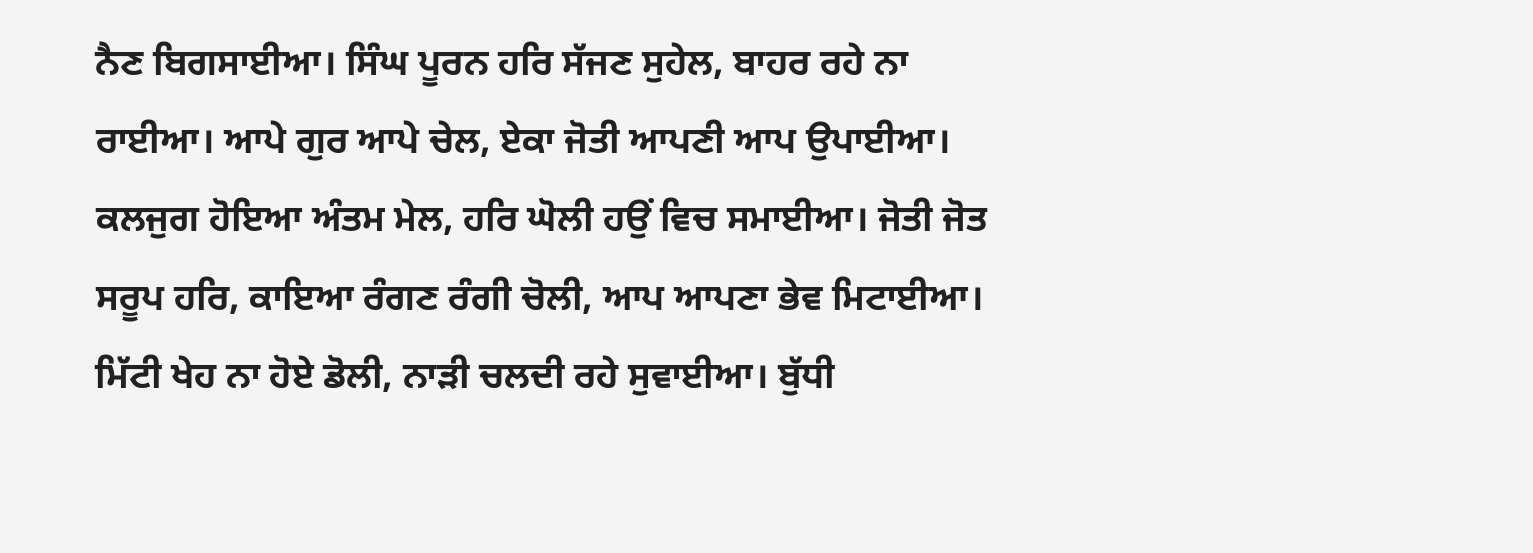ਨੈਣ ਬਿਗਸਾਈਆ। ਸਿੰਘ ਪੂਰਨ ਹਰਿ ਸੱਜਣ ਸੁਹੇਲ, ਬਾਹਰ ਰਹੇ ਨਾ ਰਾਈਆ। ਆਪੇ ਗੁਰ ਆਪੇ ਚੇਲ, ਏਕਾ ਜੋਤੀ ਆਪਣੀ ਆਪ ਉਪਾਈਆ। ਕਲਜੁਗ ਹੋਇਆ ਅੰਤਮ ਮੇਲ, ਹਰਿ ਘੋਲੀ ਹਉਂ ਵਿਚ ਸਮਾਈਆ। ਜੋਤੀ ਜੋਤ ਸਰੂਪ ਹਰਿ, ਕਾਇਆ ਰੰਗਣ ਰੰਗੀ ਚੋਲੀ, ਆਪ ਆਪਣਾ ਭੇਵ ਮਿਟਾਈਆ। ਮਿੱਟੀ ਖੇਹ ਨਾ ਹੋਏ ਡੋਲੀ, ਨਾੜੀ ਚਲਦੀ ਰਹੇ ਸੁਵਾਈਆ। ਬੁੱਧੀ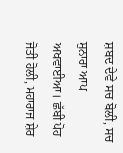ਸ਼ਬਦ ਦੇਵੇ ਸਚ ਬੋਲੀ, ਸਚ ਸੁਨਾਰਾ ਆਪ ਅਖਵਾਈਆ। ਛੱਬੀ ਪੋਹ ਜੋਤੀ ਹੋਲੀ, ਮਹਾਰਾਜ ਸ਼ੇਰ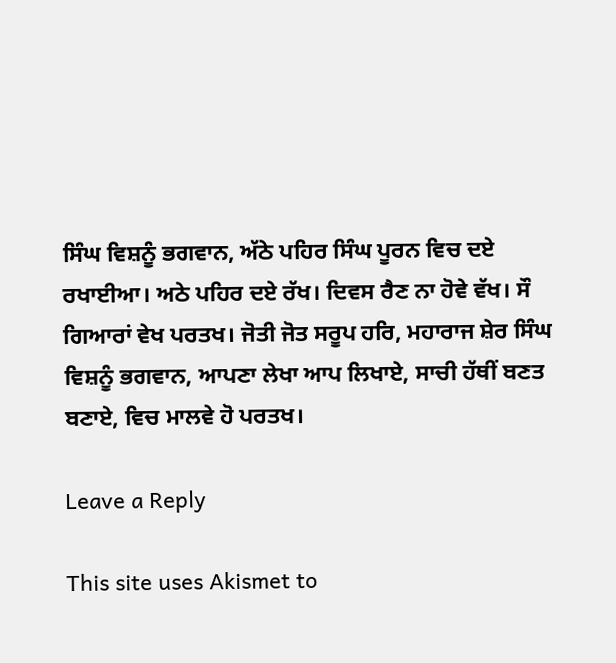ਸਿੰਘ ਵਿਸ਼ਨੂੰ ਭਗਵਾਨ, ਅੱਠੇ ਪਹਿਰ ਸਿੰਘ ਪੂਰਨ ਵਿਚ ਦਏ ਰਖਾਈਆ। ਅਠੇ ਪਹਿਰ ਦਏ ਰੱਖ। ਦਿਵਸ ਰੈਣ ਨਾ ਹੋਵੇ ਵੱਖ। ਸੌ ਗਿਆਰਾਂ ਵੇਖ ਪਰਤਖ। ਜੋਤੀ ਜੋਤ ਸਰੂਪ ਹਰਿ, ਮਹਾਰਾਜ ਸ਼ੇਰ ਸਿੰਘ ਵਿਸ਼ਨੂੰ ਭਗਵਾਨ, ਆਪਣਾ ਲੇਖਾ ਆਪ ਲਿਖਾਏ, ਸਾਚੀ ਹੱਥੀਂ ਬਣਤ ਬਣਾਏ, ਵਿਚ ਮਾਲਵੇ ਹੋ ਪਰਤਖ।

Leave a Reply

This site uses Akismet to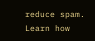reduce spam. Learn how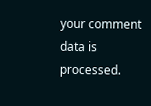your comment data is processed.